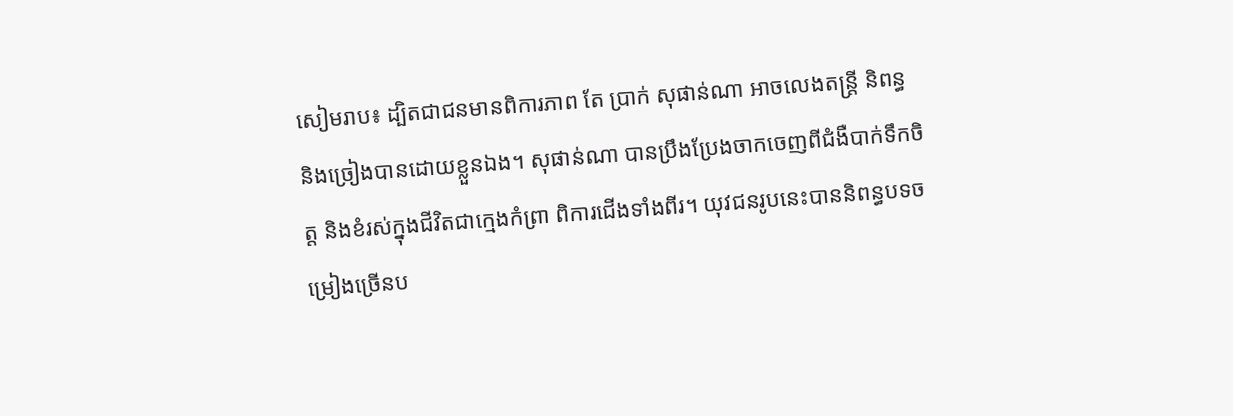សៀមរាប៖ ដ្បិតជាជនមានពិការភាព តែ ប្រាក់ សុផាន់ណា អាចលេងតន្រ្តី និពន្ធ និងច្រៀងបានដោយខ្លួនឯង។ សុផាន់ណា បានប្រឹងប្រែងចាកចេញពីជំងឺបាក់ទឹកចិត្ត និងខំរស់ក្នុងជីវិតជាក្មេងកំព្រា ពិការជើងទាំងពីរ។ យុវជនរូបនេះបាននិពន្ធបទចម្រៀងច្រើនប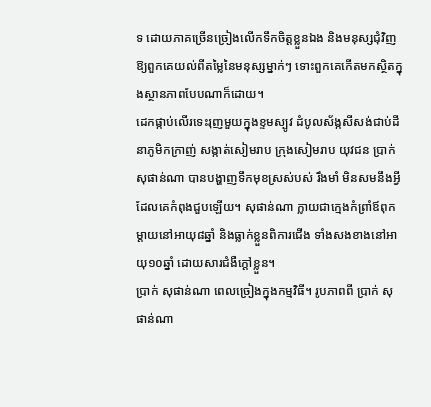ទ ដោយភាគច្រើនច្រៀងលើកទឹកចិត្តខ្លួនឯង និងមនុស្សជុំវិញ ឱ្យពួកគេយល់ពីតម្លៃនៃមនុស្សម្នាក់ៗ ទោះពួកគេកើតមកស្ថិតក្នុងស្ថានភាពបែបណាក៏ដោយ។
ដេកផ្កាប់លើរទេះរុញមួយក្នុងខ្ទមស្បូវ ដំបូលស័ង្កសីសង់ជាប់ដីនាភូមិកក្រាញ់ សង្កាត់សៀមរាប ក្រុងសៀមរាប យុវជន ប្រាក់ សុផាន់ណា បានបង្ហាញទឹកមុខស្រស់បស់ រឹងមាំ មិនសមនឹងអ្វីដែលគេកំពុងជួបឡើយ។ សុផាន់ណា ក្លាយជាក្មេងកំព្រាំឪពុកម្ដាយនៅអាយុ៨ឆ្នាំ និងធ្លាក់ខ្លួនពិការជើង ទាំងសងខាងនៅអាយុ១០ឆ្នាំ ដោយសារជំងឺក្ដៅខ្លួន។
ប្រាក់ សុផាន់ណា ពេលច្រៀងក្នុងកម្មវិធី។ រូបភាពពី ប្រាក់ សុផាន់ណា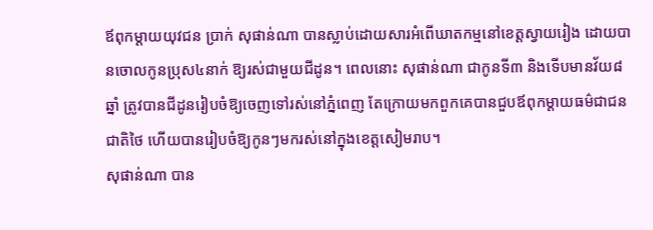ឪពុកម្ដាយយុវជន ប្រាក់ សុផាន់ណា បានស្លាប់ដោយសារអំពើឃាតកម្មនៅខេត្តស្វាយរៀង ដោយបានចោលកូនប្រុស៤នាក់ ឱ្យរស់ជាមួយជីដូន។ ពេលនោះ សុផាន់ណា ជាកូនទី៣ និងទើបមានវ័យ៨ឆ្នាំ ត្រូវបានជីដូនរៀបចំឱ្យចេញទៅរស់នៅភ្នំពេញ តែក្រោយមកពួកគេបានជួបឪពុកម្ដាយធម៌ជាជនជាតិថៃ ហើយបានរៀបចំឱ្យកូនៗមករស់នៅក្នុងខេត្តសៀមរាប។
សុផាន់ណា បាន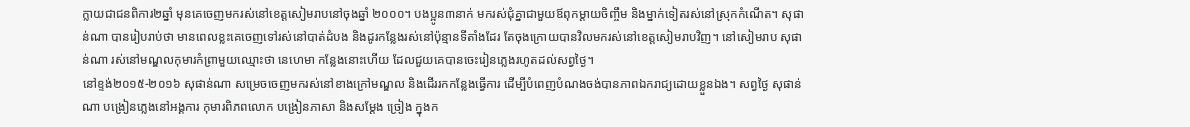ក្លាយជាជនពិការ២ឆ្នាំ មុនគេចេញមករស់នៅខេត្តសៀមរាបនៅចុងឆ្នាំ ២០០០។ បងប្អូន៣នាក់ មករស់ជុំគ្នាជាមួយឪពុកម្ដាយចិញ្ចឹម និងម្នាក់ទៀតរស់នៅស្រុកកំណើត។ សុផាន់ណា បានរៀបរាប់ថា មានពេលខ្លះគេចេញទៅរស់នៅបាត់ដំបង និងដូរកន្លែងរស់នៅប៉ុន្មានទីតាំងដែរ តែចុងក្រោយបានវិលមករស់នៅខេត្តសៀមរាបវិញ។ នៅសៀមរាប សុផាន់ណា រស់នៅមណ្ឌលកុមារកំព្រាមួយឈ្មោះថា នេហេមា កន្លែងនោះហើយ ដែលជួយគេបានចេះរៀនភ្លេងរហូតដល់សព្វថ្ងៃ។
នៅខ្ទង់២០១៥-២០១៦ សុផាន់ណា សម្រេចចេញមករស់នៅខាងក្រៅមណ្ឌល និងដើររកកន្លែងធ្វើការ ដើម្បីបំពេញបំណងចង់បានភាពឯករាជ្យដោយខ្លួនឯង។ សព្វថ្ងៃ សុផាន់ណា បង្រៀនភ្លេងនៅអង្គការ កុមារពិភពលោក បង្រៀនភាសា និងសម្ដែង ច្រៀង ក្នុងក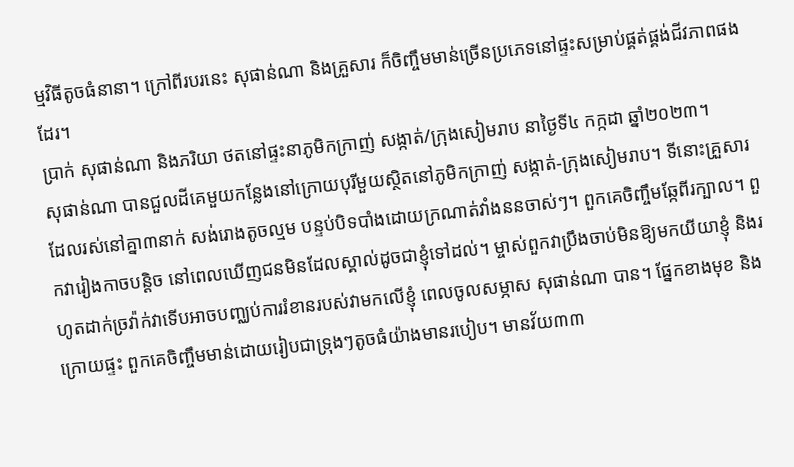ម្មវិធីតូចធំនានា។ ក្រៅពីរបរនេះ សុផាន់ណា និងគ្រួសារ ក៏ចិញ្ចឹមមាន់ច្រើនប្រភេទនៅផ្ទះសម្រាប់ផ្គត់ផ្គង់ជីវភាពផងដែរ។
ប្រាក់ សុផាន់ណា និងភរិយា ថតនៅផ្ទះនាភូមិកក្រាញ់ សង្កាត់/ក្រុងសៀមរាប នាថ្ងៃទី៤ កក្កដា ឆ្នាំ២០២៣។
សុផាន់ណា បានជួលដីគេមួយកន្លែងនៅក្រោយបុរីមួយស្ថិតនៅភូមិកក្រាញ់ សង្កាត់-ក្រុងសៀមរាប។ ទីនោះគ្រួសារដែលរស់នៅគ្នា៣នាក់ សង់រោងតូចល្មម បន្ទប់បិទបាំងដោយក្រណាត់វាំងននចាស់ៗ។ ពួកគេចិញ្ចឹមឆ្កែពីរក្បាល។ ពួកវារៀងកាចបន្ដិច នៅពេលឃើញជនមិនដែលស្គាល់ដូចជាខ្ញុំទៅដល់។ ម្ចាស់ពួកវាប្រឹងចាប់មិនឱ្យមកយីយាខ្ញុំ និងរហូតដាក់ច្រវ៉ាក់វាទើបអាចបញ្ឈប់ការរំខានរបស់វាមកលើខ្ញុំ ពេលចូលសម្ភាស សុផាន់ណា បាន។ ផ្នែកខាងមុខ និងក្រោយផ្ទះ ពួកគេចិញ្ចឹមមាន់ដោយរៀបជាទ្រុងៗតូចធំយ៉ាងមានរបៀប។ មានវ័យ៣៣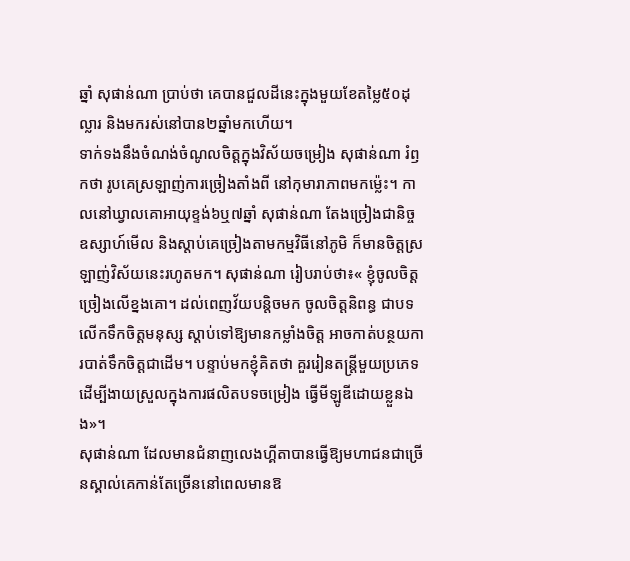ឆ្នាំ សុផាន់ណា ប្រាប់ថា គេបានជួលដីនេះក្នុងមួយខែតម្លៃ៥០ដុល្លារ និងមករស់នៅបាន២ឆ្នាំមកហើយ។
ទាក់ទងនឹងចំណង់ចំណូលចិត្តក្នុងវិស័យចម្រៀង សុផាន់ណា រំឭកថា រូបគេស្រឡាញ់ការច្រៀងតាំងពី នៅកុមារាភាពមកម្ល៉េះ។ កាលនៅឃ្វាលគោអាយុខ្ទង់៦ឬ៧ឆ្នាំ សុផាន់ណា តែងច្រៀងជានិច្ច ឧស្សាហ៍មើល និងស្ដាប់គេច្រៀងតាមកម្មវិធីនៅភូមិ ក៏មានចិត្តស្រឡាញ់វិស័យនេះរហូតមក។ សុផាន់ណា រៀបរាប់ថា៖« ខ្ញុំចូលចិត្តច្រៀងលើខ្នងគោ។ ដល់ពេញវ័យបន្ដិចមក ចូលចិត្តនិពន្ធ ជាបទលើកទឹកចិត្តមនុស្ស ស្ដាប់ទៅឱ្យមានកម្លាំងចិត្ត អាចកាត់បន្ថយការបាត់ទឹកចិត្តជាដើម។ បន្ទាប់មកខ្ញុំគិតថា គួររៀនតន្រ្តីមួយប្រភេទ ដើម្បីងាយស្រួលក្នុងការផលិតបទចម្រៀង ធ្វើមីឡូឌីដោយខ្លួនឯង»។
សុផាន់ណា ដែលមានជំនាញលេងហ្គីតាបានធ្វើឱ្យមហាជនជាច្រើនស្គាល់គេកាន់តែច្រើននៅពេលមានឱ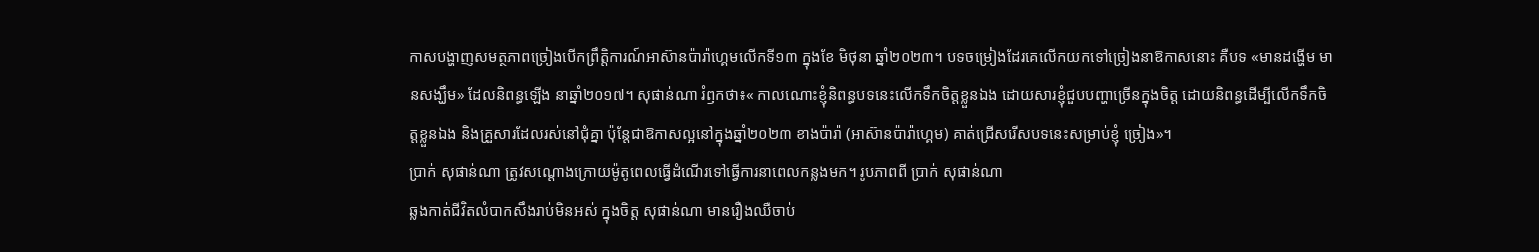កាសបង្ហាញសមត្ថភាពច្រៀងបើកព្រឹត្តិការណ៍អាស៊ានប៉ារ៉ាហ្គេមលើកទី១៣ ក្នុងខែ មិថុនា ឆ្នាំ២០២៣។ បទចម្រៀងដែរគេលើកយកទៅច្រៀងនាឱកាសនោះ គឺបទ «មានដង្ហើម មានសង្ឃឹម» ដែលនិពន្ធឡើង នាឆ្នាំ២០១៧។ សុផាន់ណា រំឭកថា៖« កាលណោះខ្ញុំនិពន្ធបទនេះលើកទឹកចិត្តខ្លួនឯង ដោយសារខ្ញុំជួបបញ្ហាច្រើនក្នុងចិត្ត ដោយនិពន្ធដើម្បីលើកទឹកចិត្តខ្លួនឯង និងគ្រួសារដែលរស់នៅជុំគ្នា ប៉ុន្តែជាឱកាសល្អនៅក្នុងឆ្នាំ២០២៣ ខាងប៉ារ៉ា (អាស៊ានប៉ារ៉ាហ្គេម) គាត់ជ្រើសរើសបទនេះសម្រាប់ខ្ញុំ ច្រៀង»។
ប្រាក់ សុផាន់ណា ត្រូវសណ្ដោងក្រោយម៉ូតូពេលធ្វើដំណើរទៅធ្វើការនាពេលកន្លងមក។ រូបភាពពី ប្រាក់ សុផាន់ណា
ឆ្លងកាត់ជីវិតលំបាកសឹងរាប់មិនអស់ ក្នុងចិត្ត សុផាន់ណា មានរឿងឈឺចាប់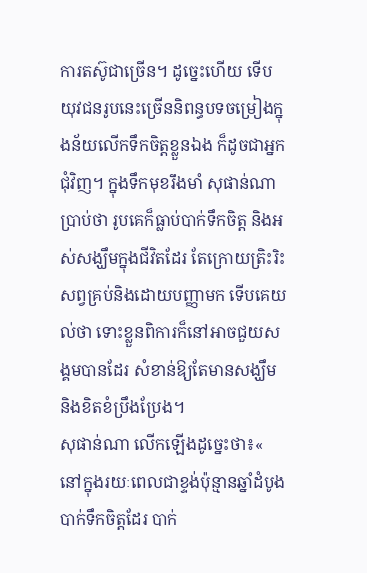ការតស៊ូជាច្រើន។ ដូច្នេះហើយ ទើបយុវជនរូបនេះច្រើននិពន្ធបទចម្រៀងក្នុងន័យលើកទឹកចិត្តខ្លួនឯង ក៏ដូចជាអ្នកជុំវិញ។ ក្នុងទឹកមុខរឹងមាំ សុផាន់ណា ប្រាប់ថា រូបគេក៏ធ្លាប់បាក់ទឹកចិត្ត និងអស់សង្ឃឹមក្នុងជីវិតដែរ តែក្រោយត្រិះរិះសព្វគ្រប់និងដោយបញ្ញាមក ទើបគេយល់ថា ទោះខ្លួនពិការក៏នៅអាចជួយសង្គមបានដែរ សំខាន់ឱ្យតែមានសង្ឃឹម និងខិតខំប្រឹងប្រែង។
សុផាន់ណា លើកឡើងដូច្នេះថា៖« នៅក្នុងរយៈពេលជាខ្ទង់ប៉ុន្មានឆ្នាំដំបូង បាក់ទឹកចិត្តដែរ បាក់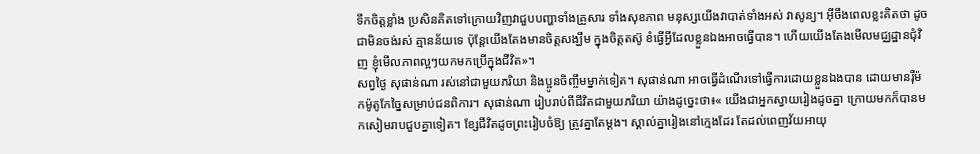ទឹកចិត្តខ្លាំង ប្រសិនគិតទៅក្រោយវិញវាជួបបញ្ហាទាំងគ្រួសារ ទាំងសុខភាព មនុស្សយើងវាបាត់ទាំងអស់ វាសូន្យ។ អ៊ីចឹងពេលខ្លះគិតថា ដូចជាមិនចង់រស់ គ្មានន័យទេ ប៉ុន្តែយើងតែងមានចិត្តសង្ឃឹម ក្នុងចិត្តតស៊ូ ខំធ្វើអ្វីដែលខ្លួនឯងអាចធ្វើបាន។ ហើយយើងតែងមើលមជ្ឈដ្ឋានជុំវិញ ខ្ញុំមើលភាពល្អៗយកមកប្រើក្នុងជីវិត»។
សព្វថ្ងៃ សុផាន់ណា រស់នៅជាមួយភរិយា និងប្អូនចិញ្ចឹមម្នាក់ទៀត។ សុផាន់ណា អាចធ្វើដំណើរទៅធ្វើការដោយខ្លួនឯងបាន ដោយមានរ៉ឺម៉កម៉ូតូកែច្នៃសម្រាប់ជនពិការ។ សុផាន់ណា រៀបរាប់ពីជីវិតជាមួយភរិយា យ៉ាងដូច្នេះថា៖« យើងជាអ្នកស្វាយរៀងដូចគ្នា ក្រោយមកក៏បានមកសៀមរាបជួបគ្នាទៀត។ ខ្សែជីវិតដូចព្រះរៀបចំឱ្យ ត្រូវគ្នាតែម្ដង។ ស្គាល់គ្នារៀងនៅក្មេងដែរ តែដល់ពេញវ័យអាយុ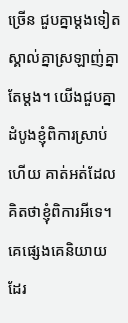ច្រើន ជួបគ្នាម្ដងទៀត ស្គាល់គ្នាស្រឡាញ់គ្នាតែម្ដង។ យើងជួបគ្នាដំបូងខ្ញុំពិការស្រាប់ហើយ គាត់អត់ដែលគិតថាខ្ញុំពិការអីទេ។ គេផ្សេងគេនិយាយដែរ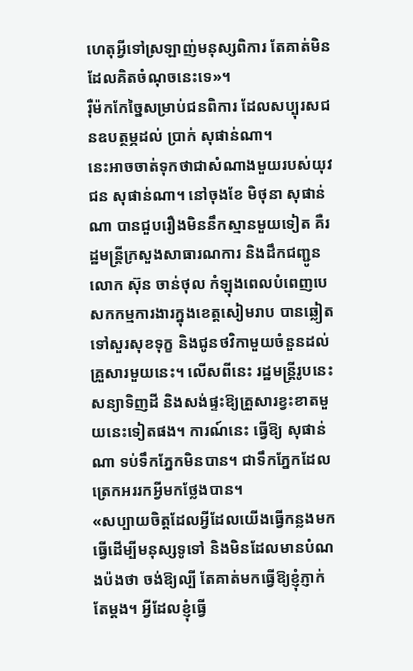ហេតុអ្វីទៅស្រឡាញ់មនុស្សពិការ តែគាត់មិនដែលគិតចំណុចនេះទេ»។
រ៉ឺម៉កកែច្នៃសម្រាប់ជនពិការ ដែលសប្បុរសជនឧបត្ថម្ភដល់ ប្រាក់ សុផាន់ណា។
នេះអាចចាត់ទុកថាជាសំណាងមួយរបស់យុវជន សុផាន់ណា។ នៅចុងខែ មិថុនា សុផាន់ណា បានជួបរឿងមិននឹកស្មានមួយទៀត គឺរដ្ឋមន្រ្តីក្រសួងសាធារណការ និងដឹកជញ្ជូន លោក ស៊ុន ចាន់ថុល កំឡុងពេលបំពេញបេសកកម្មការងារក្នុងខេត្តសៀមរាប បានឆ្លៀតទៅសួរសុខទុក្ខ និងជូនថវិកាមួយចំនួនដល់គ្រួសារមួយនេះ។ លើសពីនេះ រដ្ឋមន្រ្តីរូបនេះសន្យាទិញដី និងសង់ផ្ទះឱ្យគ្រួសារខ្វះខាតមួយនេះទៀតផង។ ការណ៍នេះ ធ្វើឱ្យ សុផាន់ណា ទប់ទឹកភ្នែកមិនបាន។ ជាទឹកភ្នែកដែលត្រេកអររកអ្វីមកថ្លែងបាន។
«សប្បាយចិត្តដែលអ្វីដែលយើងធ្វើកន្លងមក ធ្វើដើម្បីមនុស្សទូទៅ និងមិនដែលមានបំណងប៉ងថា ចង់ឱ្យល្បី តែគាត់មកធ្វើឱ្យខ្ញុំភ្ញាក់តែម្ដង។ អ្វីដែលខ្ញុំធ្វើ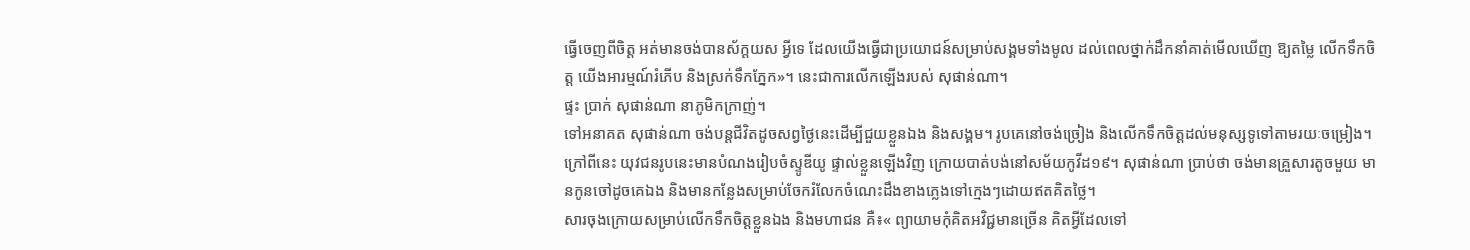ធ្វើចេញពីចិត្ត អត់មានចង់បានស័ក្ដយស អ្វីទេ ដែលយើងធ្វើជាប្រយោជន៍សម្រាប់សង្គមទាំងមូល ដល់ពេលថ្នាក់ដឹកនាំគាត់មើលឃើញ ឱ្យតម្លៃ លើកទឹកចិត្ត យើងអារម្មណ៍រំភើប និងស្រក់ទឹកភ្នែក»។ នេះជាការលើកឡើងរបស់ សុផាន់ណា។
ផ្ទះ ប្រាក់ សុផាន់ណា នាភូមិកក្រាញ់។
ទៅអនាគត សុផាន់ណា ចង់បន្តជីវិតដូចសព្វថ្ងៃនេះដើម្បីជួយខ្លួនឯង និងសង្គម។ រូបគេនៅចង់ច្រៀង និងលើកទឹកចិត្តដល់មនុស្សទូទៅតាមរយៈចម្រៀង។ ក្រៅពីនេះ យុវជនរូបនេះមានបំណងរៀបចំស្ទូឌីយូ ផ្ទាល់ខ្លួនឡើងវិញ ក្រោយបាត់បង់នៅសម័យកូវីដ១៩។ សុផាន់ណា ប្រាប់ថា ចង់មានគ្រួសារតូចមួយ មានកូនចៅដូចគេឯង និងមានកន្លែងសម្រាប់ចែករំលែកចំណេះដឹងខាងភ្លេងទៅក្មេងៗដោយឥតគិតថ្លៃ។
សារចុងក្រោយសម្រាប់លើកទឹកចិត្តខ្លួនឯង និងមហាជន គឺ៖« ព្យាយាមកុំគិតអវិជ្ជមានច្រើន គិតអ្វីដែលទៅ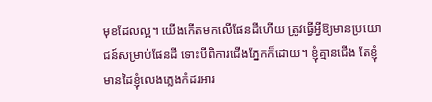មុខដែលល្អ។ យើងកើតមកលើផែនដីហើយ ត្រូវធ្វើអ្វីឱ្យមានប្រយោជន៍សម្រាប់ផែនដី ទោះបីពិការជើងភ្នែកក៏ដោយ។ ខ្ញុំគ្មានជើង តែខ្ញុំមានដៃខ្ញុំលេងភ្លេងកំដរអារ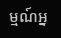ម្មណ៍អ្ន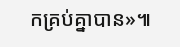កគ្រប់គ្នាបាន»៕